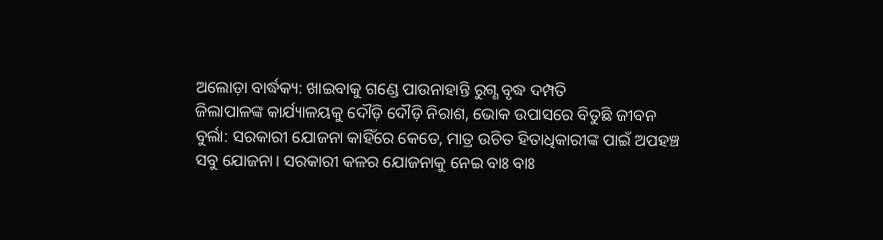ଅଲୋଡ଼ା ବାର୍ଦ୍ଧକ୍ୟ: ଖାଇବାକୁ ଗଣ୍ଡେ ପାଉନାହାନ୍ତି ରୁଗ୍ଣ ବୃଦ୍ଧ ଦମ୍ପତି
ଜିଲାପାଳଙ୍କ କାର୍ଯ୍ୟାଳୟକୁ ଦୌଡ଼ି ଦୌଡ଼ି ନିରାଶ, ଭୋକ ଉପାସରେ ବିତୁଛି ଜୀବନ
ବୁର୍ଲା: ସରକାରୀ ଯୋଜନା କାହିଁରେ କେତେ, ମାତ୍ର ଉଚିତ ହିତାଧିକାରୀଙ୍କ ପାଇଁ ଅପହଞ୍ଚ ସବୁ ଯୋଜନା। ସରକାରୀ କଳର ଯୋଜନାକୁ ନେଇ ବାଃ ବାଃ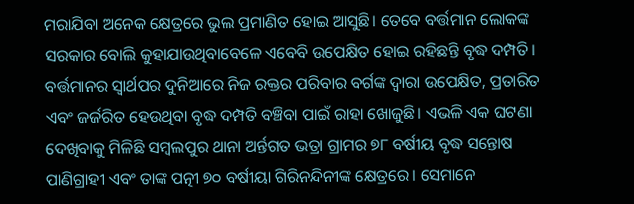ମରାଯିବା ଅନେକ କ୍ଷେତ୍ରରେ ଭୁଲ ପ୍ରମାଣିତ ହୋଇ ଆସୁଛି। ତେବେ ବର୍ତ୍ତମାନ ଲୋକଙ୍କ ସରକାର ବୋଲି କୁହାଯାଉଥିବାବେଳେ ଏବେବି ଉପେକ୍ଷିତ ହୋଇ ରହିଛନ୍ତି ବୃଦ୍ଧ ଦମ୍ପତି। ବର୍ତ୍ତମାନର ସ୍ୱାର୍ଥପର ଦୁନିଆରେ ନିଜ ରକ୍ତର ପରିବାର ବର୍ଗଙ୍କ ଦ୍ଵାରା ଉପେକ୍ଷିତ, ପ୍ରତାରିତ ଏବଂ ଜର୍ଜରିତ ହେଉଥିବା ବୃଦ୍ଧ ଦମ୍ପତି ବଞ୍ଚିବା ପାଇଁ ରାହା ଖୋଜୁଛି। ଏଭଳି ଏକ ଘଟଣା ଦେଖିବାକୁ ମିଳିଛି ସମ୍ବଲପୁର ଥାନା ଅର୍ନ୍ତଗତ ଭତ୍ରା ଗ୍ରାମର ୭୮ ବର୍ଷୀୟ ବୃଦ୍ଧ ସନ୍ତୋଷ ପାଣିଗ୍ରାହୀ ଏବଂ ତାଙ୍କ ପତ୍ନୀ ୭୦ ବର୍ଷୀୟା ଗିରିନନ୍ଦିନୀଙ୍କ କ୍ଷେତ୍ରରେ। ସେମାନେ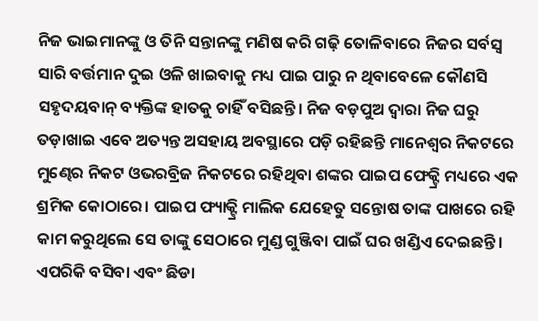ନିଜ ଭାଇମାନଙ୍କୁ ଓ ତିନି ସନ୍ତାନଙ୍କୁ ମଣିଷ କରି ଗଢ଼ି ତୋଳିବାରେ ନିଜର ସର୍ବସ୍ବ ସାରି ବର୍ତ୍ତମାନ ଦୁଇ ଓଳି ଖାଇବାକୁ ମଧ୍ୟ ପାଇ ପାରୁ ନ ଥିବାବେଳେ କୌଣସି ସହୃଦୟବାନ୍ ବ୍ୟକ୍ତିଙ୍କ ହାତକୁ ଚାହିଁ ବସିଛନ୍ତି। ନିଜ ବଡ଼ପୁଅ ଦ୍ଵାରା ନିଜ ଘରୁ ତଡ଼ାଖାଇ ଏବେ ଅତ୍ୟନ୍ତ ଅସହାୟ ଅବସ୍ଥାରେ ପଡ଼ି ରହିଛନ୍ତି ମାନେଶ୍ୱର ନିକଟରେ ମୁଣ୍ଢେର ନିକଟ ଓଭରବ୍ରିଜ ନିକଟରେ ରହିଥିବା ଶଙ୍କର ପାଇପ ଫେକ୍ଟ୍ରି ମଧ୍ୟରେ ଏକ ଶ୍ରମିକ କୋଠାରେ। ପାଇପ ଫ୍ୟାକ୍ଟ୍ରି ମାଲିକ ଯେହେତୁ ସନ୍ତୋଷ ତାଙ୍କ ପାଖରେ ରହି କାମ କରୁଥିଲେ ସେ ତାଙ୍କୁ ସେଠାରେ ମୁଣ୍ଡ ଗୁଞ୍ଜିବା ପାଇଁ ଘର ଖଣ୍ଡିଏ ଦେଇଛନ୍ତି। ଏପରିକି ବସିବା ଏବଂ ଛିଡା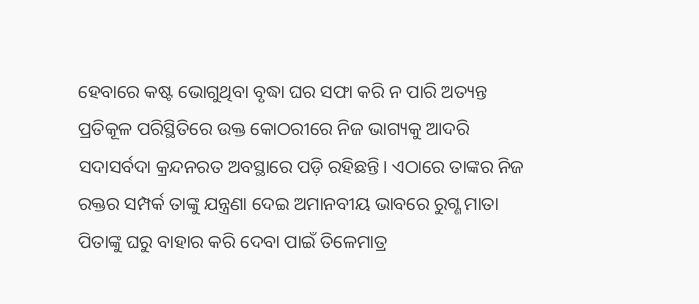ହେବାରେ କଷ୍ଟ ଭୋଗୁଥିବା ବୃଦ୍ଧା ଘର ସଫା କରି ନ ପାରି ଅତ୍ୟନ୍ତ ପ୍ରତିକୂଳ ପରିସ୍ଥିତିରେ ଉକ୍ତ କୋଠରୀରେ ନିଜ ଭାଗ୍ୟକୁ ଆଦରି ସଦାସର୍ବଦା କ୍ରନ୍ଦନରତ ଅବସ୍ଥାରେ ପଡ଼ି ରହିଛନ୍ତି। ଏଠାରେ ତାଙ୍କର ନିଜ ରକ୍ତର ସମ୍ପର୍କ ତାଙ୍କୁ ଯନ୍ତ୍ରଣା ଦେଇ ଅମାନବୀୟ ଭାବରେ ରୁଗ୍ଣ ମାତା ପିତାଙ୍କୁ ଘରୁ ବାହାର କରି ଦେବା ପାଇଁ ତିଳେମାତ୍ର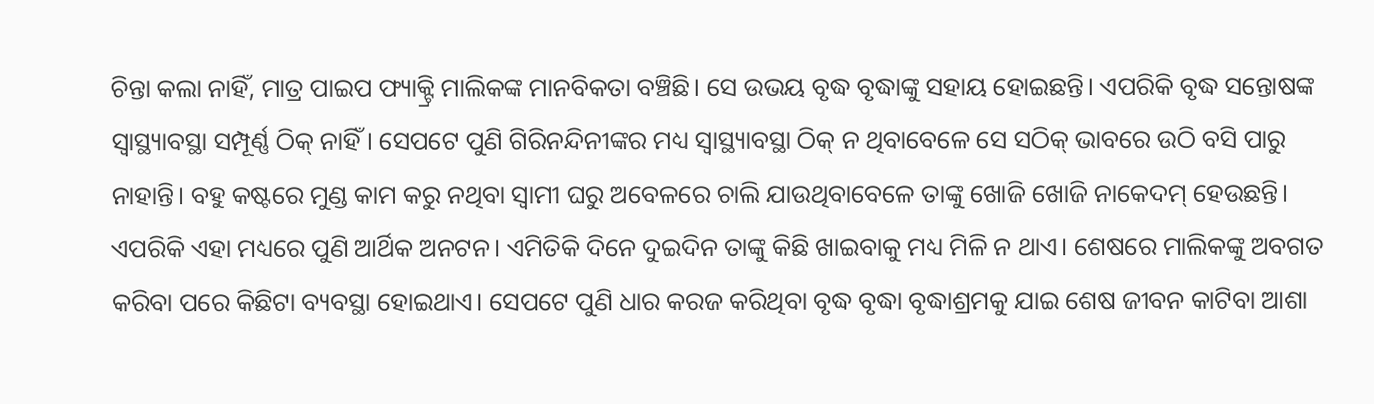ଚିନ୍ତା କଲା ନାହିଁ, ମାତ୍ର ପାଇପ ଫ୍ୟାକ୍ଟ୍ରି ମାଲିକଙ୍କ ମାନବିକତା ବଞ୍ଚିଛି। ସେ ଉଭୟ ବୃଦ୍ଧ ବୃଦ୍ଧାଙ୍କୁ ସହାୟ ହୋଇଛନ୍ତି। ଏପରିକି ବୃଦ୍ଧ ସନ୍ତୋଷଙ୍କ ସ୍ୱାସ୍ଥ୍ୟାବସ୍ଥା ସମ୍ପୂର୍ଣ୍ଣ ଠିକ୍ ନାହିଁ। ସେପଟେ ପୁଣି ଗିରିନନ୍ଦିନୀଙ୍କର ମଧ୍ୟ ସ୍ବାସ୍ଥ୍ୟାବସ୍ଥା ଠିକ୍ ନ ଥିବାବେଳେ ସେ ସଠିକ୍ ଭାବରେ ଉଠି ବସି ପାରୁ ନାହାନ୍ତି। ବହୁ କଷ୍ଟରେ ମୁଣ୍ଡ କାମ କରୁ ନଥିବା ସ୍ଵାମୀ ଘରୁ ଅବେଳରେ ଚାଲି ଯାଉଥିବାବେଳେ ତାଙ୍କୁ ଖୋଜି ଖୋଜି ନାକେଦମ୍ ହେଉଛନ୍ତି। ଏପରିକି ଏହା ମଧ୍ୟରେ ପୁଣି ଆର୍ଥିକ ଅନଟନ। ଏମିତିକି ଦିନେ ଦୁଇଦିନ ତାଙ୍କୁ କିଛି ଖାଇବାକୁ ମଧ୍ୟ ମିଳି ନ ଥାଏ। ଶେଷରେ ମାଲିକଙ୍କୁ ଅବଗତ କରିବା ପରେ କିଛିଟା ବ୍ୟବସ୍ଥା ହୋଇଥାଏ। ସେପଟେ ପୁଣି ଧାର କରଜ କରିଥିବା ବୃଦ୍ଧ ବୃଦ୍ଧା ବୃଦ୍ଧାଶ୍ରମକୁ ଯାଇ ଶେଷ ଜୀବନ କାଟିବା ଆଶା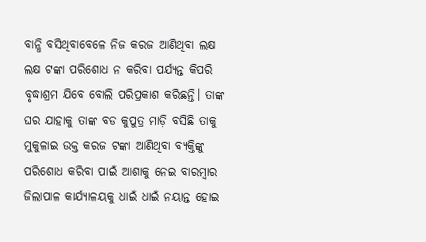ବାନ୍ଧି ବସିଥିବାବେଳେ ନିଜ କରଜ ଆଣିଥିବା ଲକ୍ଷ ଲକ୍ଷ ଟଙ୍କା ପରିଶୋଧ ନ କରିବା ପର୍ଯ୍ୟନ୍ତ କିପରି ବୃଦ୍ଧାଶ୍ରମ ଯିବେ ବୋଲି ପରିପ୍ରକାଶ କରିଛନ୍ତି। ତାଙ୍କ ଘର ଯାହାକୁ ତାଙ୍କ ବଡ କୁପୁତ୍ର ମାଡ଼ି ବସିଛି ତାକୁ ମୁକୁଳାଇ ଉକ୍ତ କରଜ ଟଙ୍କା ଆଣିଥିବା ବ୍ୟକ୍ତିଙ୍କୁ ପରିଶୋଧ କରିବା ପାଇଁ ଆଶାକୁ ନେଇ ବାରମ୍ବାର ଜିଲାପାଳ କାର୍ଯ୍ୟାଳୟକୁ ଧାଇଁ ଧାଇଁ ନୟାନ୍ତ ହୋଇ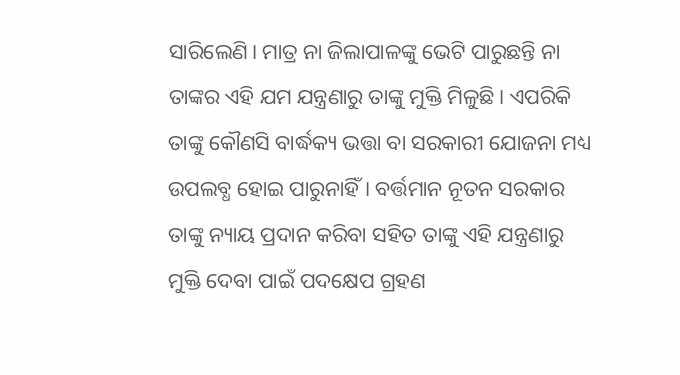ସାରିଲେଣି। ମାତ୍ର ନା ଜିଲାପାଳଙ୍କୁ ଭେଟି ପାରୁଛନ୍ତି ନା ତାଙ୍କର ଏହି ଯମ ଯନ୍ତ୍ରଣାରୁ ତାଙ୍କୁ ମୁକ୍ତି ମିଳୁଛି। ଏପରିକି ତାଙ୍କୁ କୌଣସି ବାର୍ଦ୍ଧକ୍ୟ ଭତ୍ତା ବା ସରକାରୀ ଯୋଜନା ମଧ୍ୟ ଉପଲବ୍ଧ ହୋଇ ପାରୁନାହିଁ। ବର୍ତ୍ତମାନ ନୂତନ ସରକାର ତାଙ୍କୁ ନ୍ୟାୟ ପ୍ରଦାନ କରିବା ସହିତ ତାଙ୍କୁ ଏହି ଯନ୍ତ୍ରଣାରୁ ମୁକ୍ତି ଦେବା ପାଇଁ ପଦକ୍ଷେପ ଗ୍ରହଣ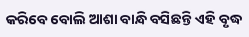କରିବେ ବୋଲି ଆଶା ବାନ୍ଧି ବସିଛନ୍ତି ଏହି ବୃଦ୍ଧ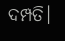ଦମ୍ପତି।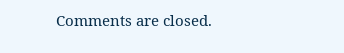Comments are closed.